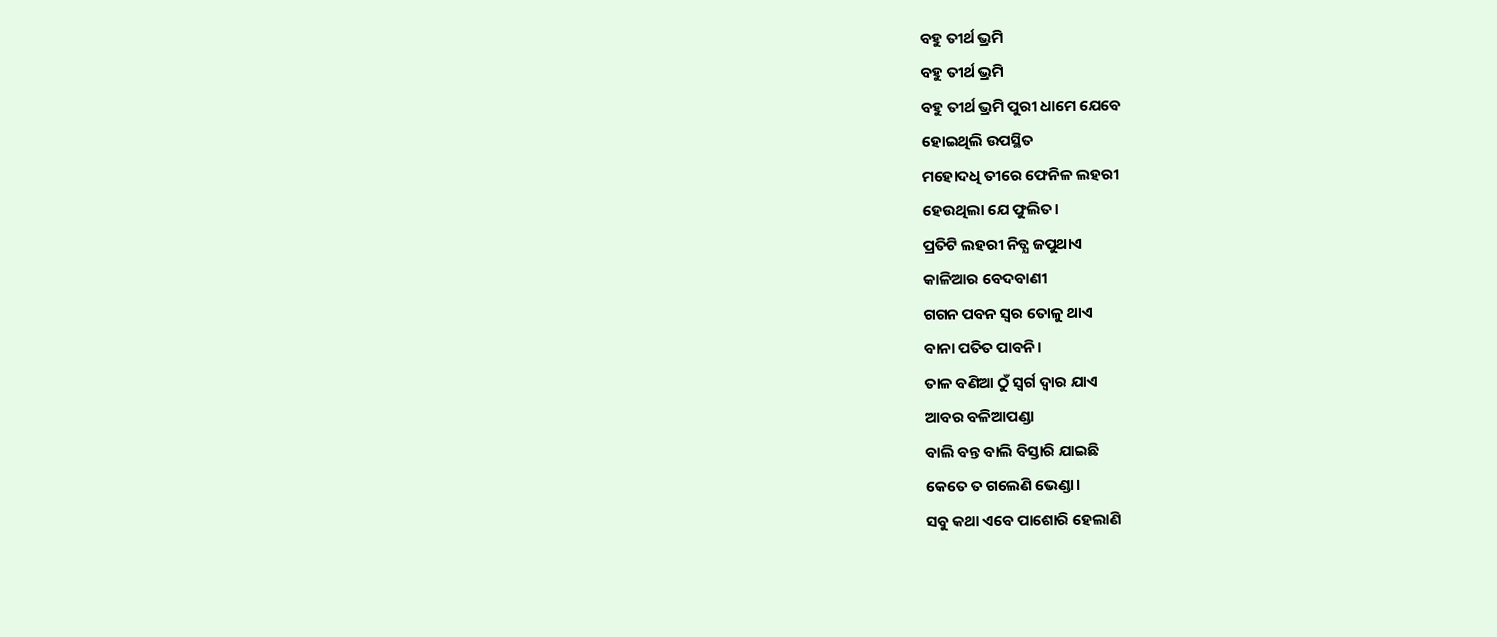ବହୁ ତୀର୍ଥ ଭ୍ରମି
ବହୁ ତୀର୍ଥ ଭ୍ରମି
ବହୁ ତୀର୍ଥ ଭ୍ରମି ପୁରୀ ଧାମେ ଯେବେ
ହୋଇଥିଲି ଉପସ୍ଥିତ
ମହୋଦଧି ତୀରେ ଫେନିଳ ଲହରୀ
ହେଉଥିଲା ଯେ ଫୁଲିତ।
ପ୍ରତିଟି ଲହରୀ ନିତ୍ଯ ଜପୁଥାଏ
କାଳିଆର ବେଦବାଣୀ
ଗଗନ ପବନ ସ୍ଵର ତୋଳୁ ଥାଏ
ବାନା ପତିତ ପାବନି।
ତାଳ ବଣିଆ ଠୁଁ ସ୍ବର୍ଗ ଦ୍ଵାର ଯାଏ
ଆବର ବଳିଆପଣ୍ଡା
ବାଲି ବନ୍ତ ବାଲି ବିସ୍ତାରି ଯାଇଛି
କେତେ ତ ଗଲେଣି ଭେଣ୍ଡା।
ସବୁ କଥା ଏବେ ପାଶୋରି ହେଲାଣି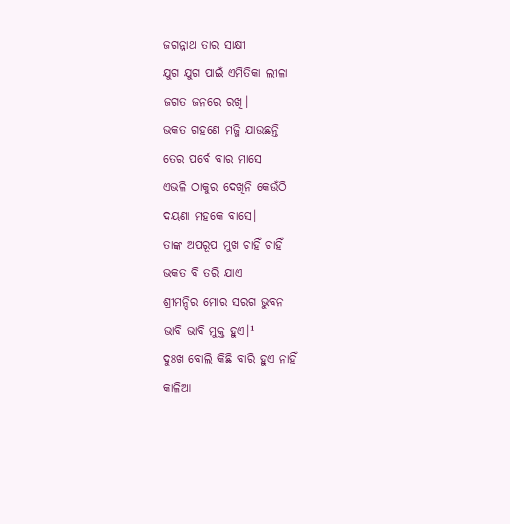ଜଗନ୍ନାଥ ତାର ସାକ୍ଷୀ
ଯୁଗ ଯୁଗ ପାଇଁ ଏମିତିକା ଲୀଳା
ଜଗତ ଜନରେ ରଖି।
ଭକତ ଗହଣେ ମଜ୍ଜି ଯାଉଛନ୍ତି
ତେର ପର୍ବେ ବାର ମାସେ
ଏଭଳି ଠାକୁର ଦେଖିନି କେଉଁଠି
ଦୟଣା ମହକେ ବାସେ।
ତାଙ୍କ ଅପରୂପ ମୁଖ ଚାହିଁ ଚାହିଁ
ଭକତ ବି ତରି ଯାଏ
ଶ୍ରୀମନ୍ଦିର ମୋର ସରଗ ଭୁବନ
ଭାବି ଭାବି ମୁକ୍ତ ହୁଏ।¹
ଦୁଃଖ ବୋଲି କିଛି ବାରି ହୁଏ ନାହିଁ
କାଳିଆ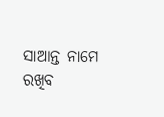ସାଆନ୍ତ ନାମେ
ରଖିବ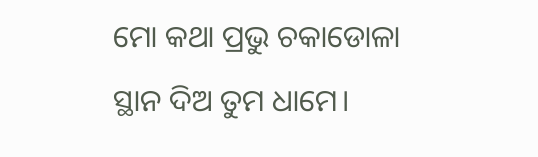ମୋ କଥା ପ୍ରଭୁ ଚକାଡୋଳା
ସ୍ଥାନ ଦିଅ ତୁମ ଧାମେ।